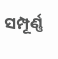ସମ୍ପୂର୍ଣ୍ଣ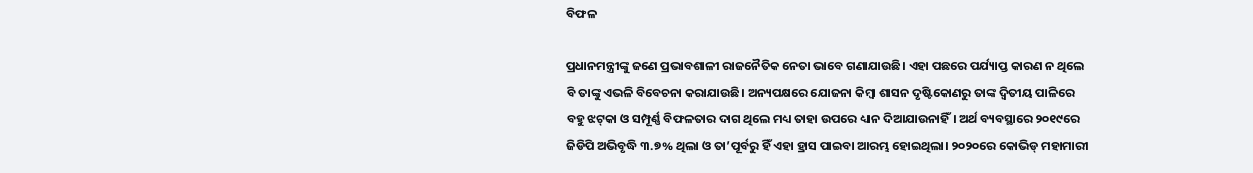ବିଫଳ

ପ୍ରଧାନମନ୍ତ୍ରୀଙ୍କୁ ଜଣେ ପ୍ରଭାବଶାଳୀ ରାଜନୈତିକ ନେତା ଭାବେ ଗଣାଯାଉଛି। ଏହା ପଛରେ ପର୍ଯ୍ୟାପ୍ତ କାରଣ ନ ଥିଲେ ବି ତାଙ୍କୁ ଏଭଳି ବିବେଚନା କରାଯାଉଛି। ଅନ୍ୟପକ୍ଷରେ ଯୋଜନା କିମ୍ବା ଶାସନ ଦୃଷ୍ଟିକୋଣରୁ ତାଙ୍କ ଦ୍ୱିତୀୟ ପାଳିରେ ବହୁ ଝଟ୍‌କା ଓ ସମ୍ପୂର୍ଣ୍ଣ ବିଫଳତାର ଦାଗ ଥିଲେ ମଧ୍ୟ ତାହା ଉପରେ ଧ୍ୟାନ ଦିଆଯାଉନାହିଁ। ଅର୍ଥ ବ୍ୟବସ୍ଥାରେ ୨୦୧୯ରେ ଜିଡିପି ଅଭିବୃଦ୍ଧି ୩.୭% ଥିଲା ଓ ତା’ପୂର୍ବରୁ ହିଁ ଏହା ହ୍ରାସ ପାଇବା ଆରମ୍ଭ ହୋଇଥିଲା। ୨୦୨୦ରେ କୋଭିଡ୍‌ ମହାମାରୀ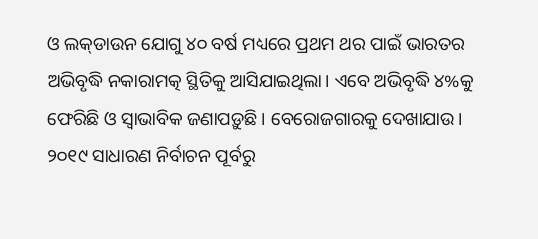ଓ ଲକ୍‌ଡାଉନ ଯୋଗୁ ୪୦ ବର୍ଷ ମଧ୍ୟରେ ପ୍ରଥମ ଥର ପାଇଁ ଭାରତର ଅଭିବୃଦ୍ଧି ନକାରାମତ୍କ ସ୍ଥିତିକୁ ଆସିଯାଇଥିଲା। ଏବେ ଅଭିବୃଦ୍ଧି ୪%କୁ ଫେରିଛି ଓ ସ୍ବାଭାବିକ ଜଣାପଡ଼ୁଛି। ବେରୋଜଗାରକୁ ଦେଖାଯାଉ। ୨୦୧୯ ସାଧାରଣ ନିର୍ବାଚନ ପୂର୍ବରୁ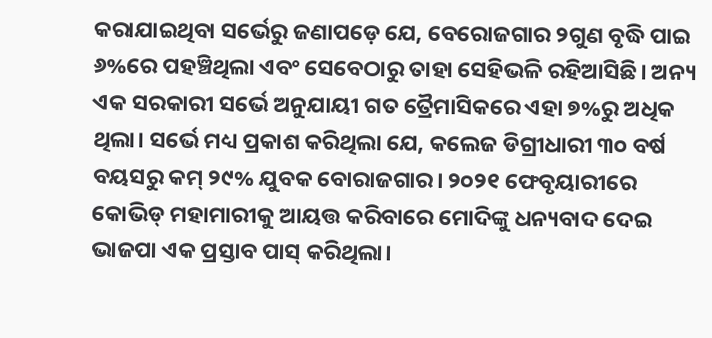କରାଯାଇଥିବା ସର୍ଭେରୁ ଜଣାପଡ଼େ ଯେ, ବେରୋଜଗାର ୨ଗୁଣ ବୃଦ୍ଧି ପାଇ ୬%ରେ ପହଞ୍ଚିଥିଲା ଏବଂ ସେବେଠାରୁ ତାହା ସେହିଭଳି ରହିଆସିଛି। ଅନ୍ୟ ଏକ ସରକାରୀ ସର୍ଭେ ଅନୁଯାୟୀ ଗତ ତ୍ରୈମାସିକରେ ଏହା ୭%ରୁ ଅଧିକ ଥିଲା। ସର୍ଭେ ମଧ୍ୟ ପ୍ରକାଶ କରିଥିଲା ଯେ, କଲେଜ ଡିଗ୍ରୀଧାରୀ ୩୦ ବର୍ଷ ବୟସରୁ କମ୍‌ ୨୯% ଯୁବକ ବୋରାଜଗାର। ୨୦୨୧ ଫେବୃୟାରୀରେ କୋଭିଡ୍‌ ମହାମାରୀକୁ ଆୟତ୍ତ କରିବାରେ ମୋଦିଙ୍କୁ ଧନ୍ୟବାଦ ଦେଇ ଭାଜପା ଏକ ପ୍ରସ୍ତାବ ପାସ୍‌ କରିଥିଲା।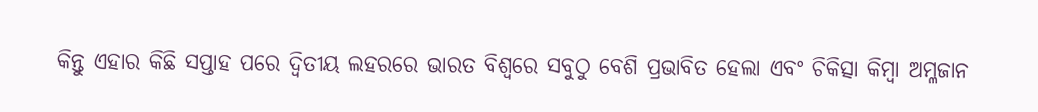କିନ୍ତୁ ଏହାର କିଛି ସପ୍ତାହ ପରେ ଦ୍ୱିତୀୟ ଲହରରେ ଭାରତ ବିଶ୍ୱରେ ସବୁଠୁ ବେଶି ପ୍ରଭାବିତ ହେଲା ଏବଂ ଚିକିତ୍ସା କିମ୍ବା ଅମ୍ଳଜାନ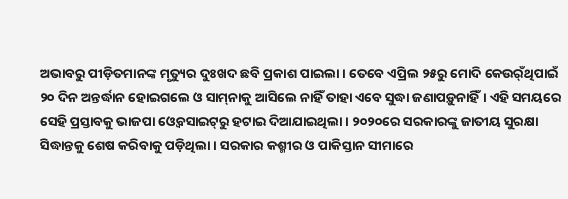ଅଭାବରୁ ପୀଡ଼ିତମାନଙ୍କ ମୃତ୍ୟୁର ଦୁଃଖଦ ଛବି ପ୍ରକାଶ ପାଇଲା। ତେବେ ଏପ୍ରିଲ ୨୫ରୁ ମୋଦି କେଉର୍ଁଥିପାଇଁ ୨୦ ଦିନ ଅନ୍ତର୍ଦ୍ଧାନ ହୋଇଗଲେ ଓ ସାମ୍‌ନାକୁ ଆସିଲେ ନାହିଁ ତାହା ଏବେ ସୁଦ୍ଧା ଜଣାପଡ଼ୁନାହିଁ। ଏହି ସମୟରେ ସେହି ପ୍ରସ୍ତାବକୁ ଭାଜପା ଓ୍ବେବସାଇଟ୍‌ରୁ ହଟାଇ ଦିଆଯାଇଥିଲା। ୨୦୨୦ରେ ସରକାରଙ୍କୁ ଜାତୀୟ ସୁରକ୍ଷା ସିଦ୍ଧାନ୍ତକୁ ଶେଷ କରିବାକୁ ପଡ଼ିଥିଲା। ସରକାର କଶ୍ମୀର ଓ ପାକିସ୍ତାନ ସୀମାରେ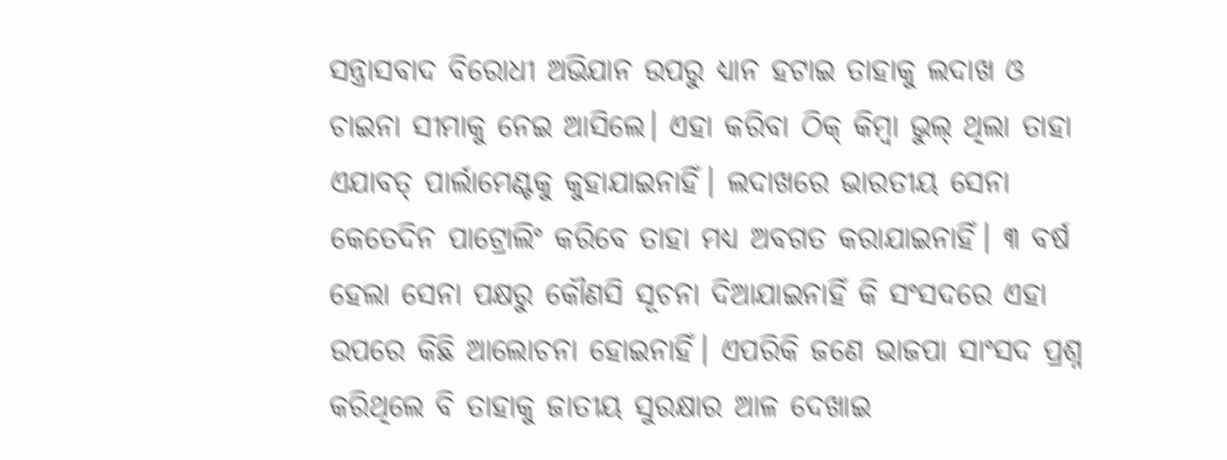ସନ୍ତ୍ରାସବାଦ ବିରୋଧୀ ଅଭିଯାନ ଉପରୁ ଧ୍ୟାନ ହଟାଇ ତାହାକୁ ଲଦାଖ ଓ ଚାଇନା ସୀମାକୁ ନେଇ ଆସିଲେ। ଏହା କରିବା ଠିକ୍‌ କିମ୍ବା ଭୁଲ୍‌ ଥିଲା ତାହା ଏଯାବତ୍‌ ପାର୍ଲାମେଣ୍ଟକୁ କୁହାଯାଇନାହିଁ। ଲଦାଖରେ ଭାରତୀୟ ସେନା କେତେଦିନ ପାଟ୍ରୋଲିଂ କରିବେ ତାହା ମଧ୍ୟ ଅବଗତ କରାଯାଇନାହିଁ। ୩ ବର୍ଷ ହେଲା ସେନା ପକ୍ଷରୁ କୌଣସି ସୂଚନା ଦିଆଯାଇନାହିଁ କି ସଂସଦରେ ଏହା ଉପରେ କିଛି ଆଲୋଚନା ହୋଇନାହିଁ। ଏପରିକି ଜଣେ ଭାଜପା ସାଂସଦ ପ୍ରଶ୍ନ କରିଥିଲେ ବି ତାହାକୁ ଜାତୀୟ ସୁରକ୍ଷାର ଆଳ ଦେଖାଇ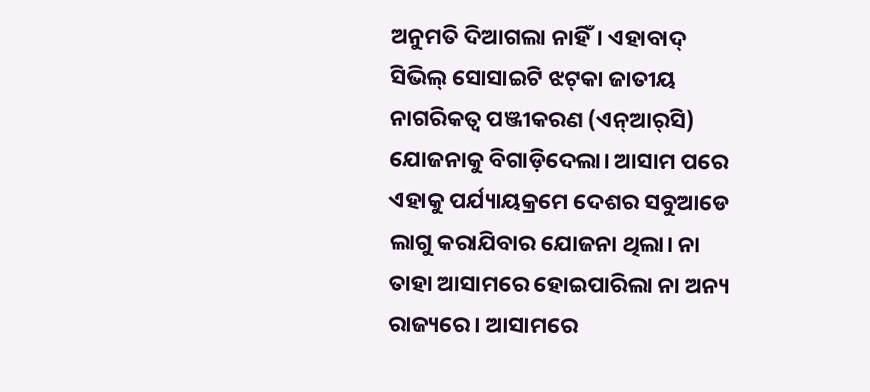ଅନୁମତି ଦିଆଗଲା ନାହିଁ। ଏହାବାଦ୍‌ ସିଭିଲ୍‌ ସୋସାଇଟି ଝଟ୍‌କା ଜାତୀୟ ନାଗରିକତ୍ୱ ପଞ୍ଜୀକରଣ (ଏନ୍‌ଆର୍‌ସି) ଯୋଜନାକୁ ବିଗାଡ଼ିଦେଲା। ଆସାମ ପରେ ଏହାକୁ ପର୍ଯ୍ୟାୟକ୍ରମେ ଦେଶର ସବୁଆଡେ ଲାଗୁ କରାଯିବାର ଯୋଜନା ଥିଲା। ନା ତାହା ଆସାମରେ ହୋଇପାରିଲା ନା ଅନ୍ୟ ରାଜ୍ୟରେ। ଆସାମରେ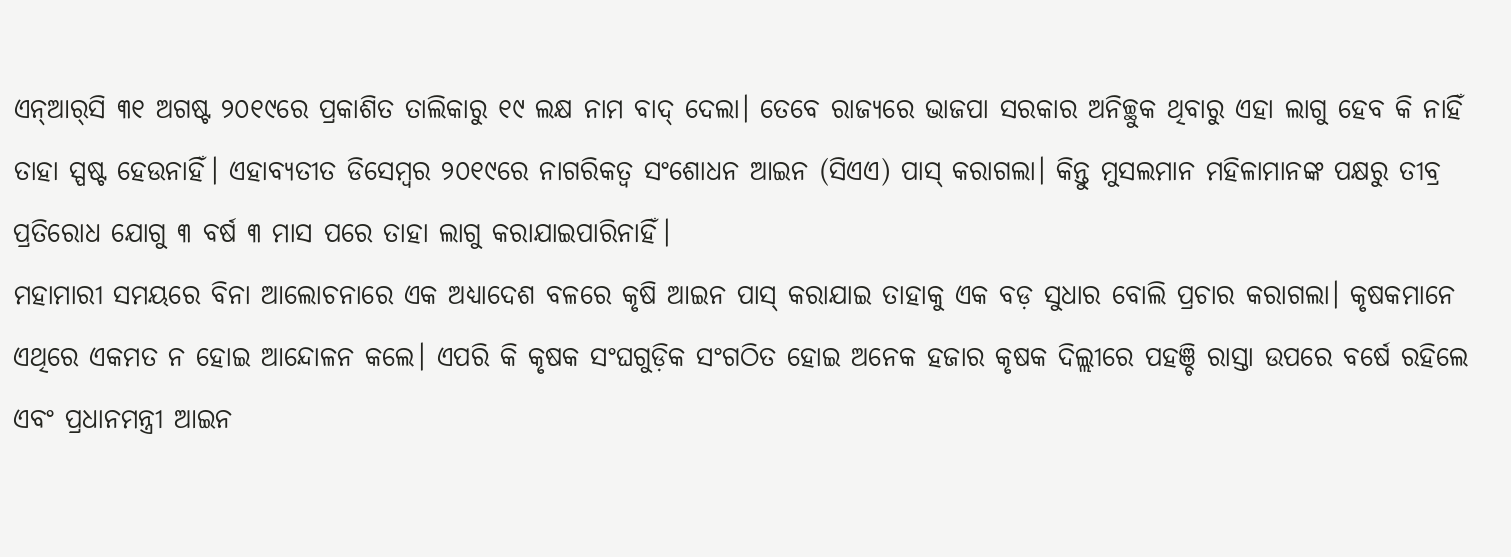ଏନ୍‌ଆର୍‌ସି ୩୧ ଅଗଷ୍ଟ ୨୦୧୯ରେ ପ୍ରକାଶିତ ତାଲିକାରୁ ୧୯ ଲକ୍ଷ ନାମ ବାଦ୍‌ ଦେଲା। ତେବେ ରାଜ୍ୟରେ ଭାଜପା ସରକାର ଅନିଚ୍ଛୁକ ଥିବାରୁ ଏହା ଲାଗୁ ହେବ କି ନାହିଁ ତାହା ସ୍ପଷ୍ଟ ହେଉନାହିଁ। ଏହାବ୍ୟତୀତ ଡିସେମ୍ବର ୨୦୧୯ରେ ନାଗରିକତ୍ୱ ସଂଶୋଧନ ଆଇନ (ସିଏଏ) ପାସ୍‌ କରାଗଲା। କିନ୍ତୁ ମୁସଲମାନ ମହିଳାମାନଙ୍କ ପକ୍ଷରୁ ତୀବ୍ର ପ୍ରତିରୋଧ ଯୋଗୁ ୩ ବର୍ଷ ୩ ମାସ ପରେ ତାହା ଲାଗୁ କରାଯାଇପାରିନାହିଁ।
ମହାମାରୀ ସମୟରେ ବିନା ଆଲୋଚନାରେ ଏକ ଅଧ୍ୟାଦେଶ ବଳରେ କୃଷି ଆଇନ ପାସ୍‌ କରାଯାଇ ତାହାକୁ ଏକ ବଡ଼ ସୁଧାର ବୋଲି ପ୍ରଚାର କରାଗଲା। କୃଷକମାନେ ଏଥିରେ ଏକମତ ନ ହୋଇ ଆନ୍ଦୋଳନ କଲେ। ଏପରି କି କୃଷକ ସଂଘଗୁଡ଼ିକ ସଂଗଠିତ ହୋଇ ଅନେକ ହଜାର କୃଷକ ଦିଲ୍ଲୀରେ ପହଞ୍ଚି ରାସ୍ତା ଉପରେ ବର୍ଷେ ରହିଲେ ଏବଂ ପ୍ରଧାନମନ୍ତ୍ରୀ ଆଇନ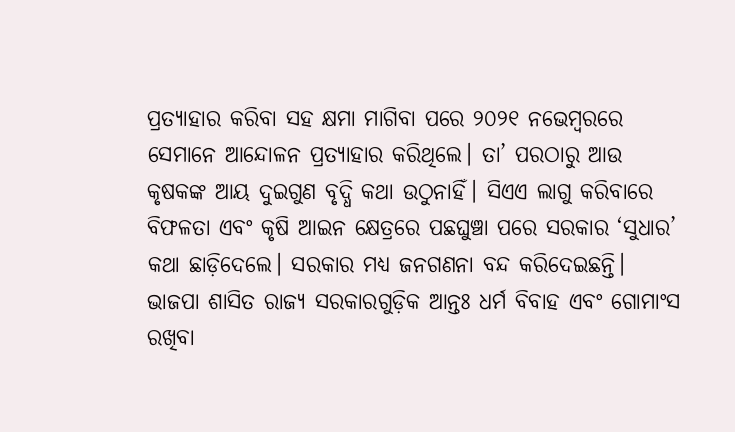ପ୍ରତ୍ୟାହାର କରିବା ସହ କ୍ଷମା ମାଗିବା ପରେ ୨୦୨୧ ନଭେମ୍ବରରେ ସେମାନେ ଆନ୍ଦୋଳନ ପ୍ରତ୍ୟାହାର କରିଥିଲେ। ତା’ ପରଠାରୁ ଆଉ କୃଷକଙ୍କ ଆୟ ଦୁଇଗୁଣ ବୃଦ୍ଧି କଥା ଉଠୁନାହିଁ। ସିଏଏ ଲାଗୁ କରିବାରେ ବିଫଳତା ଏବଂ କୃଷି ଆଇନ କ୍ଷେତ୍ରରେ ପଛଘୁଞ୍ଚା ପରେ ସରକାର ‘ସୁଧାର’ କଥା ଛାଡ଼ିଦେଲେ। ସରକାର ମଧ୍ୟ ଜନଗଣନା ବନ୍ଦ କରିଦେଇଛନ୍ତି। ଭାଜପା ଶାସିତ ରାଜ୍ୟ ସରକାରଗୁଡ଼ିକ ଆନ୍ତଃ ଧର୍ମ ବିବାହ ଏବଂ ଗୋମାଂସ ରଖିବା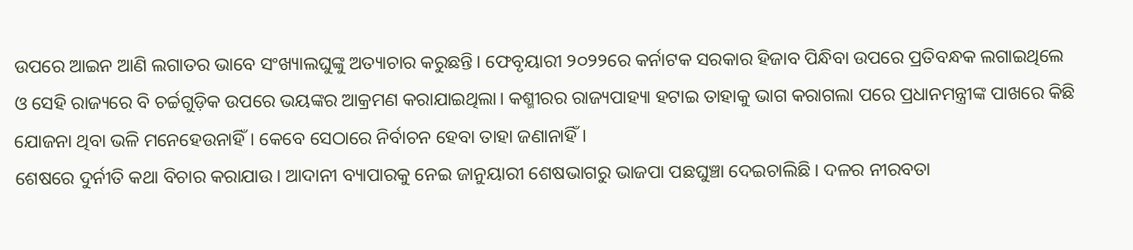ଉପରେ ଆଇନ ଆଣି ଲଗାତର ଭାବେ ସଂଖ୍ୟାଲଘୁଙ୍କୁ ଅତ୍ୟାଚାର କରୁଛନ୍ତି। ଫେବୃୟାରୀ ୨୦୨୨ରେ କର୍ନାଟକ ସରକାର ହିଜାବ ପିନ୍ଧିବା ଉପରେ ପ୍ରତିବନ୍ଧକ ଲଗାଇଥିଲେ ଓ ସେହି ରାଜ୍ୟରେ ବି ଚର୍ଚ୍ଚଗୁଡ଼ିକ ଉପରେ ଭୟଙ୍କର ଆକ୍ରମଣ କରାଯାଇଥିଲା। କଶ୍ମୀରର ରାଜ୍ୟପାହ୍ୟା ହଟାଇ ତାହାକୁ ଭାଗ କରାଗଲା ପରେ ପ୍ରଧାନମନ୍ତ୍ରୀଙ୍କ ପାଖରେ କିଛି ଯୋଜନା ଥିବା ଭଳି ମନେହେଉନାହିଁ। କେବେ ସେଠାରେ ନିର୍ବାଚନ ହେବା ତାହା ଜଣାନାହିଁ।
ଶେଷରେ ଦୁର୍ନୀତି କଥା ବିଚାର କରାଯାଉ। ଆଦାନୀ ବ୍ୟାପାରକୁ ନେଇ ଜାନୁୟାରୀ ଶେଷଭାଗରୁ ଭାଜପା ପଛଘୁଞ୍ଚା ଦେଇଚାଲିଛି। ଦଳର ନୀରବତା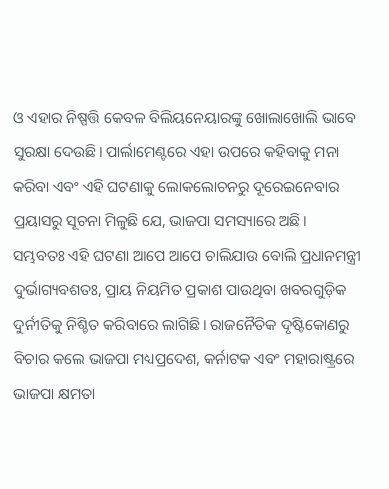ଓ ଏହାର ନିଷ୍ପତ୍ତି କେବଳ ବିଲିୟନେୟାରଙ୍କୁ ଖୋଲାଖୋଲି ଭାବେ ସୁରକ୍ଷା ଦେଉଛି। ପାର୍ଲାମେଣ୍ଟରେ ଏହା ଉପରେ କହିବାକୁ ମନା କରିବା ଏବଂ ଏହି ଘଟଣାକୁ ଲୋକଲୋଚନରୁ ଦୂରେଇନେବାର ପ୍ରୟାସରୁ ସୂଚନା ମିଳୁଛି ଯେ, ଭାଜପା ସମସ୍ୟାରେ ଅଛି। ସମ୍ଭବତଃ ଏହି ଘଟଣା ଆପେ ଆପେ ଚାଲିଯାଉ ବୋଲି ପ୍ରଧାନମନ୍ତ୍ରୀ ଦୁର୍ଭାଗ୍ୟବଶତଃ, ପ୍ରାୟ ନିୟମିତ ପ୍ରକାଶ ପାଉଥିବା ଖବରଗୁଡ଼ିକ ଦୁର୍ନୀତିକୁ ନିଶ୍ଚିତ କରିବାରେ ଲାଗିଛି। ରାଜନୈତିକ ଦୃଷ୍ଟିକୋଣରୁ ବିଚାର କଲେ ଭାଜପା ମଧ୍ୟପ୍ରଦେଶ, କର୍ନାଟକ ଏବଂ ମହାରାଷ୍ଟ୍ରରେ ଭାଜପା କ୍ଷମତା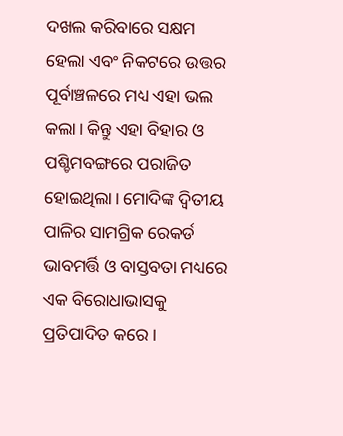ଦଖଲ କରିବାରେ ସକ୍ଷମ ହେଲା ଏବଂ ନିକଟରେ ଉତ୍ତର ପୂର୍ବାଞ୍ଚଳରେ ମଧ୍ୟ ଏହା ଭଲ କଲା। କିନ୍ତୁ ଏହା ବିହାର ଓ ପଶ୍ଚିମବଙ୍ଗରେ ପରାଜିତ ହୋଇଥିଲା। ମୋଦିଙ୍କ ଦ୍ୱିତୀୟ ପାଳିର ସାମଗ୍ରିକ ରେକର୍ଡ ଭାବମର୍ତ୍ତି ଓ ବାସ୍ତବତା ମଧ୍ୟରେ ଏକ ବିରୋଧାଭାସକୁ ପ୍ରତିପାଦିତ କରେ।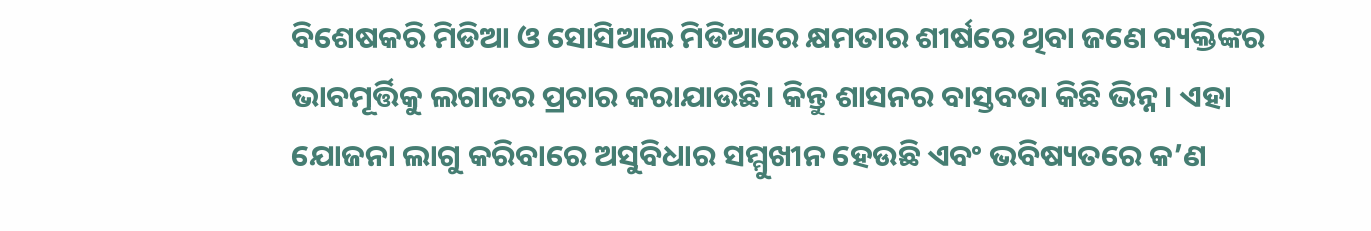ବିଶେଷକରି ମିଡିଆ ଓ ସୋସିଆଲ ମିଡିଆରେ କ୍ଷମତାର ଶୀର୍ଷରେ ଥିବା ଜଣେ ବ୍ୟକ୍ତିଙ୍କର ଭାବମୂର୍ତ୍ତିକୁ ଲଗାତର ପ୍ରଚାର କରାଯାଉଛି। କିନ୍ତୁ ଶାସନର ବାସ୍ତବତା କିଛି ଭିନ୍ନ। ଏହା ଯୋଜନା ଲାଗୁ କରିବାରେ ଅସୁବିଧାର ସମ୍ମୁଖୀନ ହେଉଛି ଏବଂ ଭବିଷ୍ୟତରେ କ’ଣ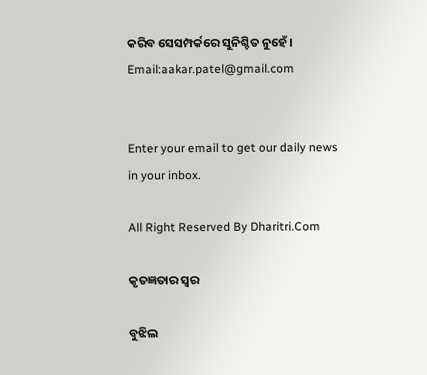କରିବ ସେସମ୍ପର୍କରେ ସୁନିଶ୍ଚିତ ନୁହେଁ।
Email:aakar.patel@gmail.com


Enter your email to get our daily news in your inbox.

All Right Reserved By Dharitri.Com

କୃତଜ୍ଞତାର ସ୍ବର

ବୁଝିଲ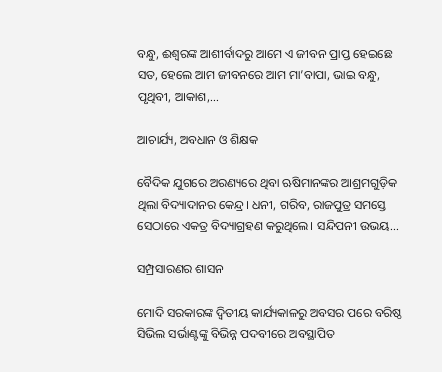ବନ୍ଧୁ, ଈଶ୍ବରଙ୍କ ଆଶୀର୍ବାଦରୁ ଆମେ ଏ ଜୀବନ ପ୍ରାପ୍ତ ହେଇଛେ ସତ, ହେଲେ ଆମ ଜୀବନରେ ଆମ ମା’ବାପା, ଭାଇ ବନ୍ଧୁ, ପୃଥିବୀ, ଆକାଶ,...

ଆଚାର୍ଯ୍ୟ, ଅବଧାନ ଓ ଶିକ୍ଷକ

ବୈଦିକ ଯୁଗରେ ଅରଣ୍ୟରେ ଥିବା ଋଷିମାନଙ୍କର ଆଶ୍ରମଗୁଡ଼ିକ ଥିଲା ବିଦ୍ୟାଦାନର କେନ୍ଦ୍ର। ଧନୀ, ଗରିବ, ରାଜପୁତ୍ର ସମସ୍ତେ ସେଠାରେ ଏକତ୍ର ବିଦ୍ୟାଗ୍ରହଣ କରୁଥିଲେ। ସନ୍ଦିପନୀ ଉଭୟ...

ସମ୍ପ୍ରସାରଣର ଶାସନ

ମୋଦି ସରକାରଙ୍କ ଦ୍ୱିତୀୟ କାର୍ଯ୍ୟକାଳରୁ ଅବସର ପରେ ବରିଷ୍ଠ ସିଭିଲ ସର୍ଭାଣ୍ଟଙ୍କୁ ବିଭିନ୍ନ ପଦବୀରେ ଅବସ୍ଥାପିତ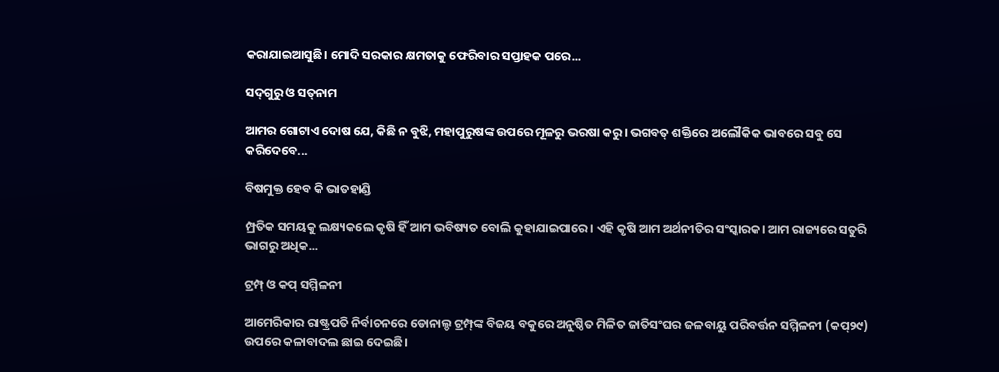କରାଯାଇଆସୁଛି। ମୋଦି ସରକାର କ୍ଷମତାକୁ ଫେରିବାର ସପ୍ତାହକ ପରେ...

ସଦ୍‌ଗୁରୁ ଓ ସତ୍‌ନାମ

ଆମର ଗୋଟାଏ ଦୋଷ ଯେ, କିଛି ନ ବୁଝି, ମହାପୁରୁଷଙ୍କ ଉପରେ ମୂଳରୁ ଭରଷା କରୁ। ଭଗବତ୍‌ ଶକ୍ତିରେ ଅଲୌକିକ ଭାବରେ ସବୁ ସେ କରିଦେବେ...

ବିଷମୁକ୍ତ ହେବ କି ଭାତହାଣ୍ଡି

ମ୍ପ୍ରତିକ ସମୟକୁ ଲକ୍ଷ୍ୟକଲେ କୃଷି ହିଁ ଆମ ଭବିଷ୍ୟତ ବୋଲି କୁହାଯାଇପାରେ। ଏହି କୃଷି ଆମ ଅର୍ଥନୀତିର ସଂସ୍କାରକ। ଆମ ରାଜ୍ୟରେ ସତୁରି ଭାଗରୁ ଅଧିକ...

ଟ୍ରମ୍ପ୍‌ ଓ କପ୍‌ ସମ୍ମିଳନୀ

ଆମେରିକାର ରାଷ୍ଟ୍ରପତି ନିର୍ବାଚନରେ ଡୋନାଲ୍ଡ ଟ୍ରମ୍ପ୍‌ଙ୍କ ବିଜୟ ବକୁରେ ଅନୁଷ୍ଠିତ ମିଳିତ ଜାତିସଂଘର ଜଳବାୟୁ ପରିବର୍ତ୍ତନ ସମ୍ମିଳନୀ (କପ୍‌୨୯) ଉପରେ କଳାବାଦଲ ଛାଇ ଦେଇଛି।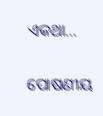ଏକଥା...

ପୋଷଣୀୟ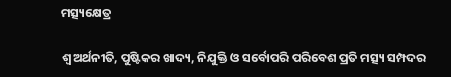ମତ୍ସ୍ୟକ୍ଷେତ୍ର

ଶ୍ୱ ଅର୍ଥନୀତି, ପୁଷ୍ଟିକର ଖାଦ୍ୟ, ନିଯୁକ୍ତି ଓ ସର୍ବୋପରି ପରିବେଶ ପ୍ରତି ମତ୍ସ୍ୟ ସମ୍ପଦର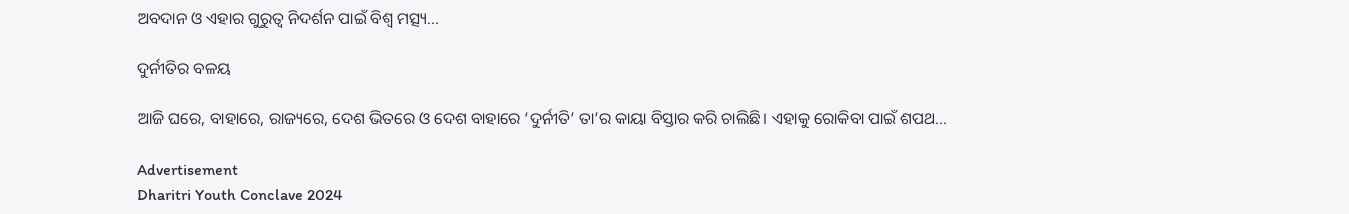ଅବଦାନ ଓ ଏହାର ଗୁରୁତ୍ୱ ନିଦର୍ଶନ ପାଇଁ ବିଶ୍ୱ ମତ୍ସ୍ୟ...

ଦୁର୍ନୀତିର ବଳୟ

ଆଜି ଘରେ, ବାହାରେ, ରାଜ୍ୟରେ, ଦେଶ ଭିତରେ ଓ ଦେଶ ବାହାରେ ‘ଦୁର୍ନୀତି’ ତା’ର କାୟା ବିସ୍ତାର କରି ଚାଲିଛି। ଏହାକୁ ରୋକିବା ପାଇଁ ଶପଥ...

Advertisement
Dharitri Youth Conclave 2024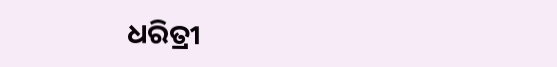ଧରିତ୍ରୀ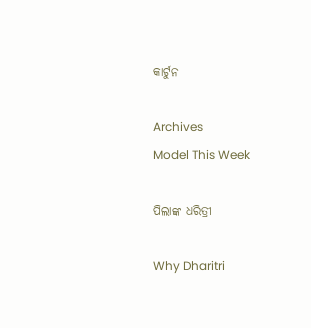କାର୍ଟୁନ

Archives
Model This Week

ପିଲାଙ୍କ ଧରିତ୍ରୀ

Why Dharitri